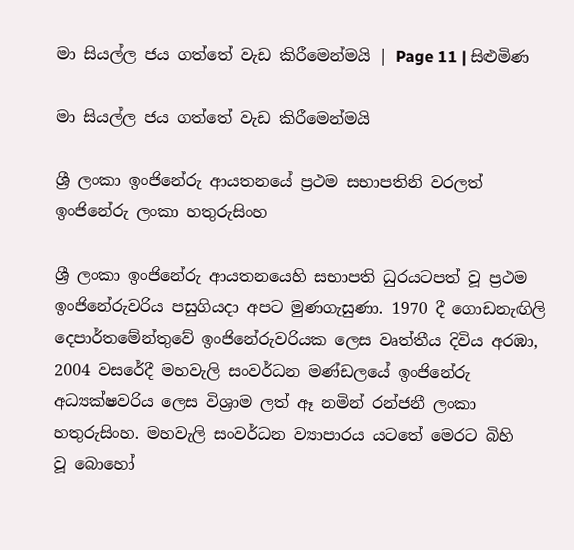මා සියල්ල ජය ගත්තේ වැඩ කිරීමෙන්මයි | Page 11 | සිළුමිණ

මා සියල්ල ජය ගත්තේ වැඩ කිරීමෙන්මයි

ශ්‍රී ලංකා ඉංජිනේරු ආයතනයේ ප්‍රථම සභාපතිනි වරලත් ඉංජිනේරු ලංකා හතුරුසිංහ

ශ්‍රී ලංකා ඉංජිනේරු ආයතනයෙහි සභාපති ධුරයටපත් වූ ප්‍රථම ඉංජිනේරුවරිය පසුගියදා අපට මුණගැසුණා. 1970 දී ගොඩනැඟිලි දෙපාර්තමේන්තුවේ ඉංජිනේරුවරියක ලෙස වෘත්තීය දිවිය අරඹා, 2004 වසරේදී මහවැලි සංවර්ධන මණ්ඩලයේ ඉංජිනේරු අධ්‍යක්ෂවරිය ලෙස විශ්‍රාම ලත් ඈ නමින් රන්ජනී ලංකා හතුරුසිංහ. මහවැලි සංවර්ධන ව්‍යාපාරය යටතේ මෙරට බිහි වූ ‍බොහෝ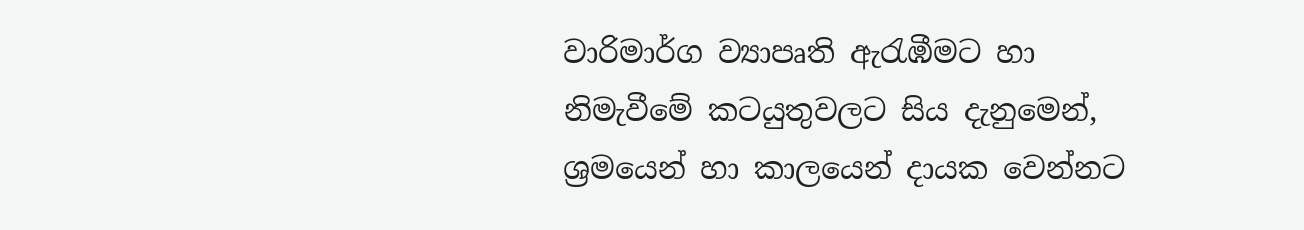වාරිමාර්ග ව්‍යාපෘති ඇරැඹීමට හා නිමැවීමේ කටයුතුවලට සිය දැනුමෙන්, ශ්‍රමයෙන් හා කාලයෙන් දායක වෙන්නට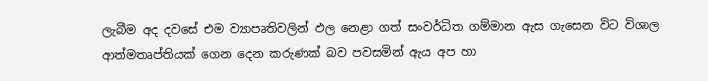ලැබීම අද දවසේ එම ව්‍යාපෘතිවලින් ඵල නෙළා ගත් සංවර්ධිත ගම්මාන ඇස ගැසෙන විට විශාල ආත්මතෘප්තියක් ගෙන දෙන කරුණක් බව පවසමින් ඇය අප හා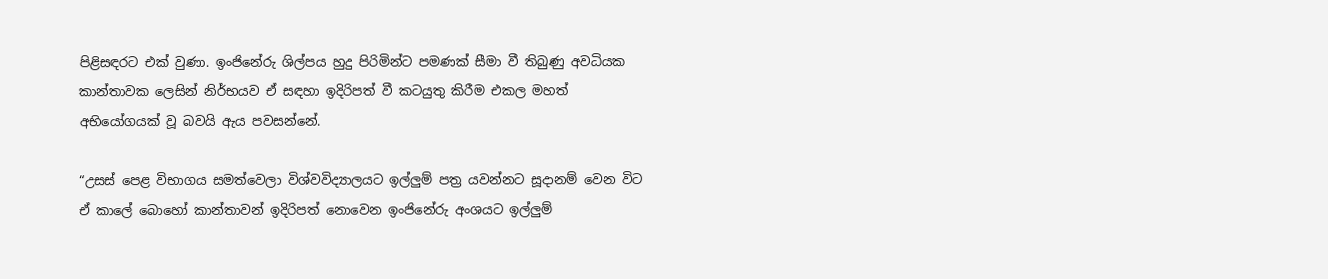පිළිසඳරට එක් වුණා. ඉංජිනේරු ශිල්පය හුදු පිරිමින්ට පමණක් සීමා වී තිබුණු අවධියක කාන්තාවක ලෙසින් නිර්භයව ඒ සඳහා ඉදිරිපත් වී කටයුතු කිරීම එකල මහත් අභියෝගයක් වූ බවයි ඇය පවසන්නේ.

“උසස් පෙළ විභාගය සමත්වෙලා විශ්වවිද්‍යාලයට ඉල්ලුම් පත්‍ර යවන්නට සූදානම් වෙන විට ඒ කාලේ බොහෝ කාන්තාවන් ඉදිරිපත් නොවෙන ඉංජිනේරු අංශයට ඉල්ලුම්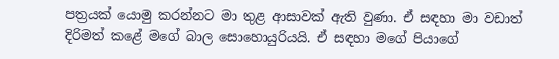පත්‍රයක් යොමු කරන්නට මා තුළ ආසාවක් ඇති වුණා. ඒ සඳහා මා වඩාත් දිරිමත් කළේ මගේ බාල සොහොයුරියයි. ඒ සඳහා මගේ පියාගේ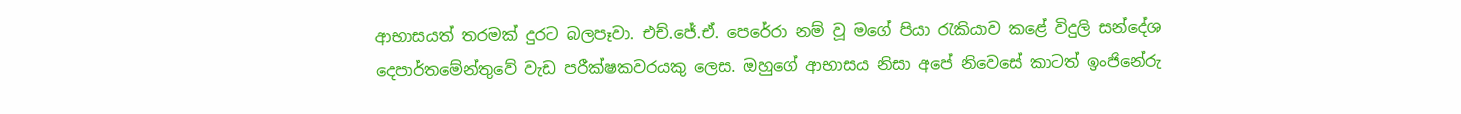ආභාසයත් තරමක් දුරට බලපෑවා. එච්.ජේ.ඒ. පෙරේරා නම් වූ මගේ පියා රැකියාව කළේ විදුලි සන්දේශ දෙපාර්තමේන්තුවේ වැඩ පරීක්ෂකවරයකු ලෙස. ඔහුගේ ආභාසය නිසා අපේ නිවෙසේ කාටත් ඉංජිනේරු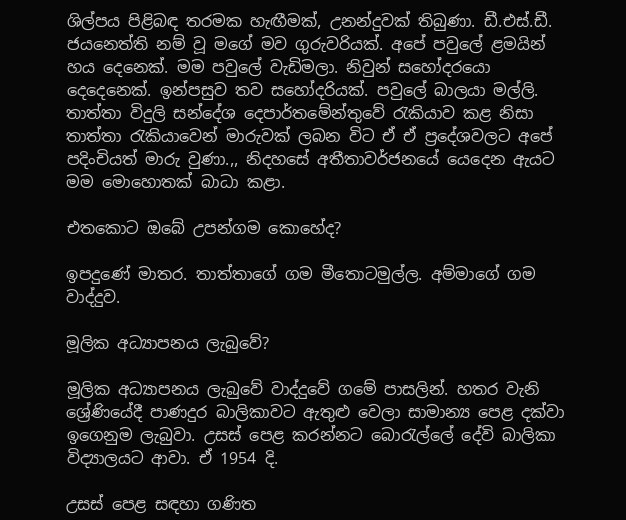ශිල්පය පිළිබඳ තරමක හැඟීමක්, උනන්දුවක් තිබුණා. ඩී.එස්.ඩී. ජයනෙත්ති නම් වූ මගේ මව ගුරුවරියක්. අපේ පවුලේ ළමයින් හය දෙනෙක්. මම පවුලේ වැඩිමලා. නිවුන් සහෝදරයො දෙදෙනෙක්. ඉන්පසුව තව සහෝදරියක්. පවුලේ බාලයා මල්ලි. තාත්තා විදුලි සන්දේශ දෙපාර්තමේන්තුවේ රැකියාව කළ නිසා තාත්තා රැකිය‍ාවෙන් මාරුවක් ලබන විට ඒ ඒ ප්‍රදේශවලට අපේ පදිංචියත් මාරු වුණා.,, නිද‍හසේ අතීතාවර්ජනයේ යෙදෙන ඇයට මම මොහොතක් බාධා කළා.

එතකොට ඔබේ උපන්ගම කොහේද?

ඉපදුණේ මාතර. තාත්තාගේ ගම මීතොටමුල්ල. අම්මාගේ ගම වාද්දුව.

මූලික අධ්‍යාපනය ලැබුවේ?

මූලික අධ්‍යාපනය ලැබුවේ වාද්දුවේ ගමේ පාසලින්. හතර වැනි ශ්‍රේණියේදී පාණදුර බාලිකාවට ඇතුළු වෙලා සාමාන්‍ය පෙළ දක්වා ඉගෙනුම ලැබුවා. උසස් පෙළ කරන්නට බොරැල්ලේ දේවි බාලිකා විද්‍යාලයට ආවා. ඒ 1954 දි.

උසස් පෙළ සඳහා ගණිත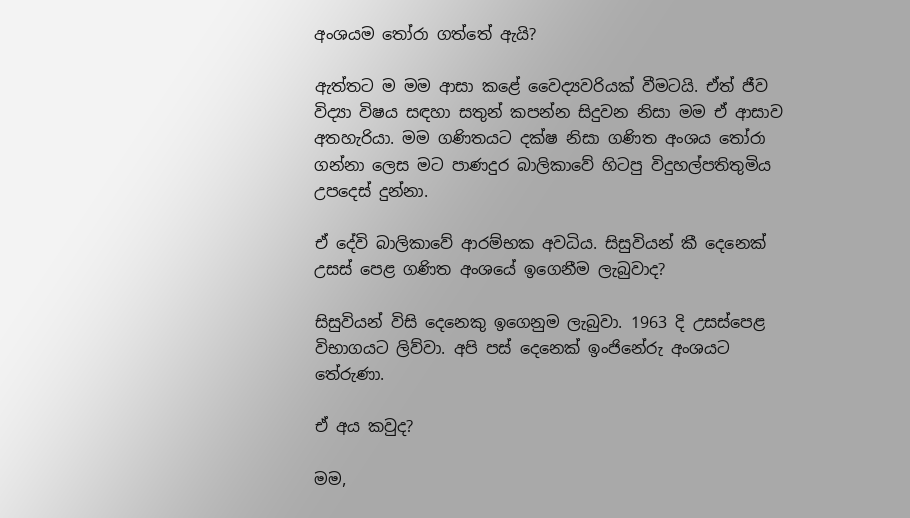අංශයම තෝරා ගත්තේ ඇයි?

ඇත්තට ම මම ආසා කළේ වෛද්‍යවරියක් වීමටයි. ඒත් ජීව විද්‍යා විෂය සඳහා සතුන් කපන්න සිදුවන නිසා මම ඒ ආසාව අතහැරියා. මම ගණිතයට දක්ෂ නිසා ගණිත අංශය තෝරා ගන්නා ලෙස මට පාණදුර බාලිකාවේ හිටපු විදුහල්පතිතුමිය උපදෙස් දුන්නා.

ඒ දේවි බාලිකාවේ ආරම්භක අවධිය. සිසුවියන් කී දෙනෙක් උසස් පෙළ ගණිත අංශයේ ඉගෙනීම ලැබුවාද?

සිසුවියන් විසි දෙනෙකු ඉගෙනුම ලැබුවා. 1963 දි උසස්පෙළ විභාගයට ලිව්වා. අපි පස් දෙනෙක් ඉංජිනේරු අංශයට තේරුණා.

ඒ අය කවුද?

මම,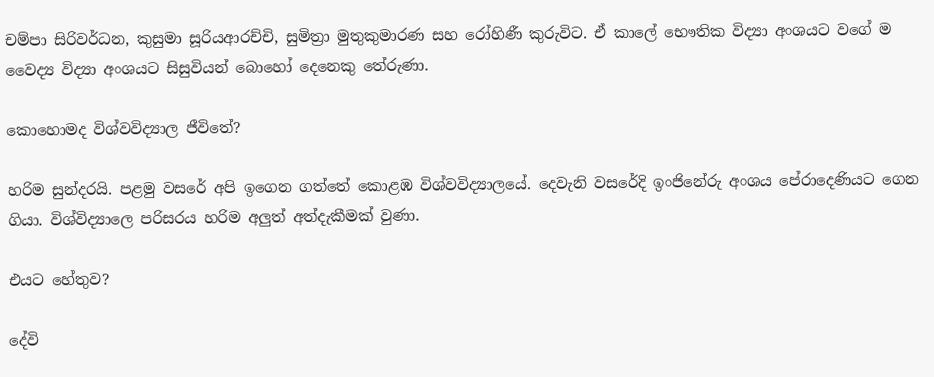චම්පා සිරිවර්ධන, කුසුමා සූරියආරච්චි, සුමිත්‍රා මුතුකුමාරණ සහ රෝහිණී කුරුවිට. ඒ කාලේ භෞතික විද්‍යා අංශයට වගේ ම වෛද්‍ය විද්‍යා අංශයට සිසුවියන් බොහෝ දෙනෙකු තේරුණා.

කොහොමද විශ්වවිද්‍යාල ජීවිතේ?

හරිම සුන්දරයි. පළමු වසරේ අපි ඉගෙන ගත්තේ කොළඹ විශ්වවිද්‍යාලයේ. දෙවැනි වසරේදි ඉංජිනේරු අංශය පේරාදෙණියට ගෙන ගියා. විශ්විද්‍යාලෙ පරිසරය හරිම අලුත් අත්දැකීමක් වුණා.

එයට හේතුව?

දේවි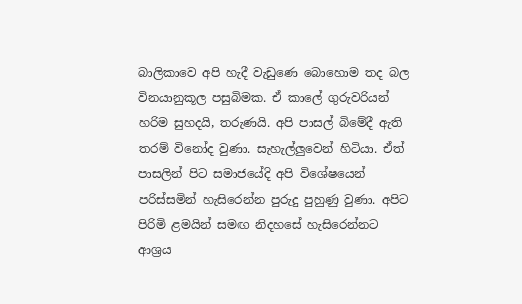බාලිකාවෙ අපි හැදී වැඩුණෙ බොහොම තද බල විනයානුකූල පසුබිමක. ඒ කාලේ ගුරුවරියන් හරිම සුහදයි, තරුණයි. අපි පාසල් බිමේදී ඇති තරම් විනෝද වුණා. සැහැල්ලුවෙන් හිටියා. ඒත් පාසලින් පිට සමාජයේදි අපි විශේෂයෙන් පරිස්සමින් හැසිරෙන්න පුරුදු පුහුණු වුණා. අපිට පිරිමි ළමයින් සමඟ නිදහසේ හැසිරෙන්නට ආශ්‍රය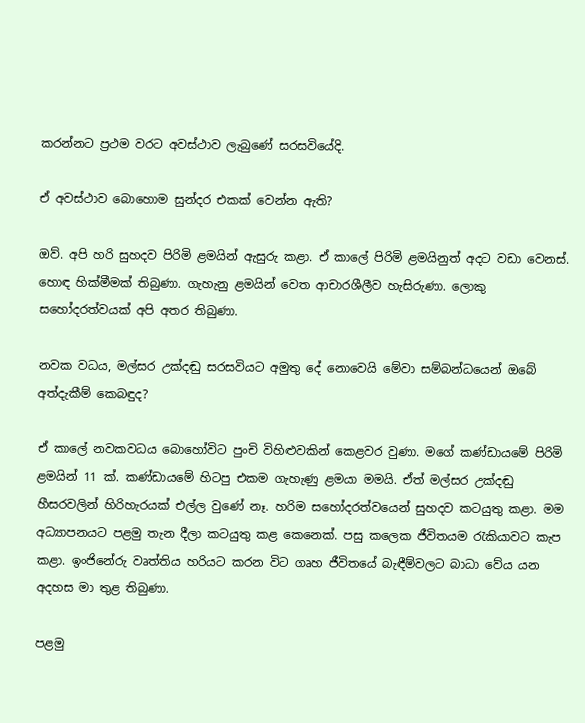කරන්නට ප්‍රථම වරට අවස්ථාව ලැබුණේ සරසවියේදි.

ඒ අවස්ථාව බොහොම සුන්දර එකක් වෙන්න ඇති?

ඔව්. අපි හරි සුහදව පිරිමි ළමයින් ඇසුරු කළා. ඒ කාලේ පිරිමි ළමයිනුත් අදට වඩා වෙනස්. හොඳ හික්මීමක් තිබුණා. ගැහැනු ළමයින් වෙත ආචාරශීලීව හැසිරුණා. ලොකු සහෝදරත්වයක් අපි අතර තිබුණා.

නවක වධය, මල්සර උක්දඬු සරසවියට අමුතු දේ නොවෙයි මේවා සම්බන්ධයෙන් ඔබේ අත්දැකීම් කෙබඳුද?

ඒ කාලේ නවකවධය බොහෝවිට පුංචි විහිළුවකින් කෙළවර වුණා. මගේ කණ්ඩායමේ පිරිමි ළමයින් 11 ක්. කණ්ඩායමේ හිටපු එකම ගැහැණු ළමයා මමයි. ඒත් මල්සර උක්දඬු හීසරවලින් හිරිහැරයක් එල්ල වුණේ නෑ. හරිම ස‍හෝදරත්වයෙන් සුහදව කටයුතු කළා. මම අධ්‍යාපනයට පළමු තැන දීලා කටයුතු කළ කෙනෙක්. පසු කලෙක ජීවිතයම රැකියාවට කැප කළා. ඉංජිනේරු වෘත්තිය හරියට කරන විට ගෘහ ජීවිතයේ බැඳීම්වලට බාධා වේය යන අදහස මා තුළ තිබුණා.

පළමු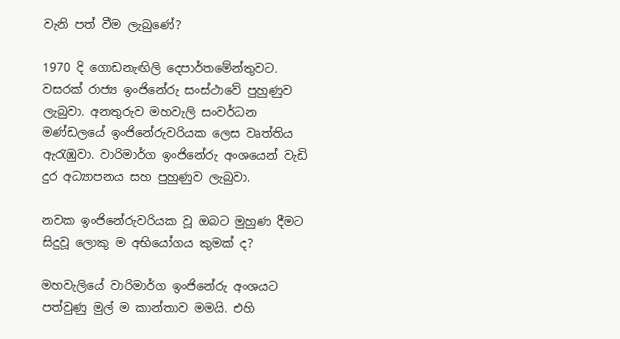වැනි පත් වීම ලැබුණේ?

1970 දි ගොඩනැඟිලි දෙපාර්තමේන්තුවට. වසරක් රාජ්‍ය ඉංජිනේරු සංස්ථාවේ පුහුණුව ලැබුවා. අනතුරුව මහවැලි සංවර්ධන මණ්ඩලයේ ඉංජිනේරුවරියක ලෙස වෘත්තිය ඇරැඹුවා. වාරිමාර්ග ඉංජිනේරු අංශයෙන් වැඩි දුර අධ්‍යාපනය සහ පුහුණුව ලැබුවා.

නවක ඉංජිනේරුවරියක වූ ඔබට මුහුණ දීමට සිදුවූ ලොකු ම අභියෝගය කුමක් ද?

මහවැලියේ වාරිමාර්ග ඉංජිනේරු අංශයට පත්වුණු මුල් ම කාන්තාව මමයි. එහි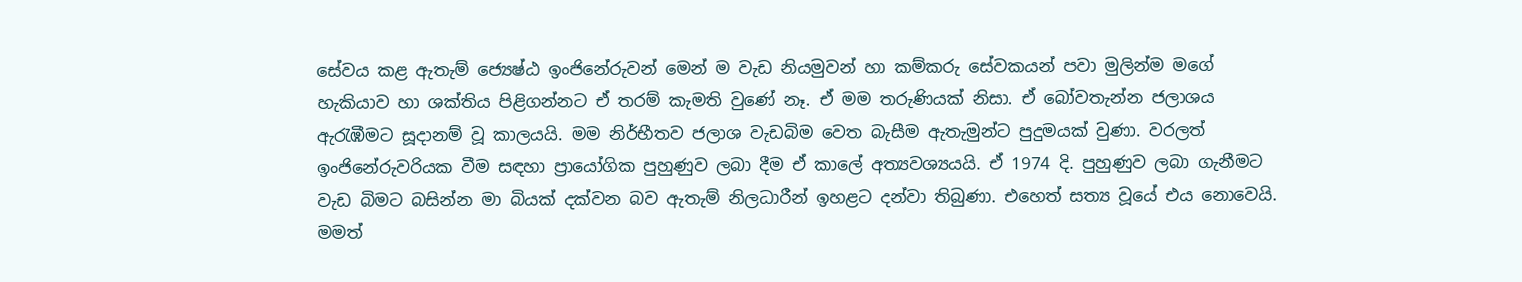සේවය කළ ඇතැම් ජ්‍යෙෂ්ඨ ඉංජිනේරුවන් මෙන් ම වැඩ නියමුවන් හා කම්කරු සේවකයන් පවා මුලින්ම මගේ හැකියාව හා ශක්තිය පිළිගන්නට ඒ තරම් කැමති වුණේ නෑ. ඒ මම තරුණියක් නිසා. ඒ බෝවතැන්න ජලාශය ඇරැඹීමට සූදානම් වූ කාලයයි. මම නිර්භීතව ජලාශ වැඩබිම වෙත බැසීම ඇතැමුන්ට පුදුමයක් වුණා. වරලත් ඉංජිනේරුවරියක වීම සඳහා ප්‍රායෝගික පුහුණුව ලබා දීම ඒ කාලේ අත්‍යවශ්‍යයයි. ඒ 1974 දි. පුහුණුව ලබා ගැනීමට වැඩ බිමට බසින්න මා බියක් දක්වන බව ඇතැම් නිලධාරීන් ඉහළට දන්වා තිබුණා. එහෙත් සත්‍ය වූයේ එය නොවෙයි. මමත්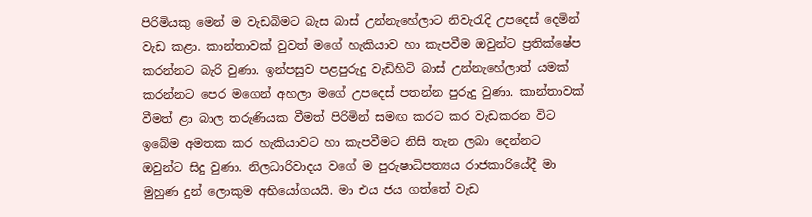පිරිමියකු මෙන් ම වැඩබිමට බැස බාස් උන්නැහේලාට නිවැරැදි උපදෙස් දෙමින් වැඩ කළා. කාන්තාවක් වුවත් මගේ හැකියාව හා කැපවීම ඔවුන්ට ප්‍රතික්ෂේප කරන්නට බැරි වුණා. ඉන්පසුව පළපුරුදු වැඩිහිටි බාස් උන්නැහේලාත් යමක් කරන්නට පෙර මගෙන් අහලා මගේ උපදෙස් පතන්න පුරුදු වුණා. කාන්තාවක් වීමත් ළා බාල තරුණියක වීමත් පිරිමින් සමඟ කරට කර වැඩකරන විට ඉබේම අමතක කර හැකියාවට හා කැපවීමට නිසි තැන ලබා දෙන්නට ඔවුන්ට සිදු වුණා. නිලධාරිවාදය වගේ ම පුරුෂාධිපත්‍යය රාජකාරියේදී මා මුහුණ දුන් ලොකුම අභියෝගයයි. මා එය ජය ගත්තේ වැඩ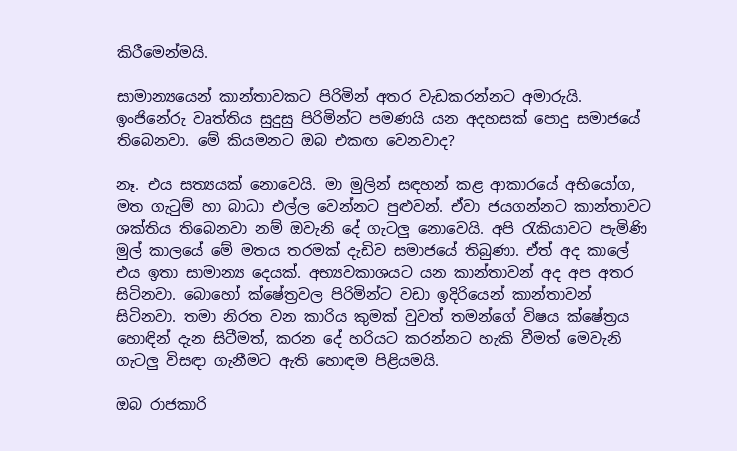කිරීමෙන්මයි.

සාමාන්‍යයෙන් කාන්තාවකට පිරිමින් අතර වැඩකරන්නට අමාරුයි. ඉංජිනේරු වෘත්තිය සුදුසු පිරිමින්ට පමණයි යන අදහසක් පොදු සමාජයේ තිබෙනවා. මේ කියමනට ඔබ එකඟ වෙනවාද?

නෑ. එය සත්‍යයක් නොවෙයි. මා මුලින් සඳහන් කළ ආකාරයේ අභියෝග, මත ගැටුම් හා බාධා එල්ල වෙන්නට පුළුවන්. ඒවා ජයගන්නට කාන්තාවට ශක්තිය තිබෙනවා නම් ඔවැනි දේ ගැටලු නොවෙයි. අපි රැකියාවට පැමිණි මුල් කාලයේ මේ මතය තරමක් දැඩිව සමාජයේ තිබුණා. ඒත් අද කාලේ එය ඉතා සාමාන්‍ය දෙයක්. අභ්‍යවකාශයට යන කාන්තාවන් අද අප අතර සිටිනවා. බොහෝ ක්ෂේත්‍රවල පිරිමින්ට වඩා ඉදිරියෙන් කාන්තාවන් සිටිනවා. තමා නිරත වන කාරිය කුමක් වුවත් තමන්ගේ විෂය ක්ෂේත්‍රය හොඳින් දැන සිටීමත්, කරන දේ හරියට කරන්නට හැකි වීමත් මෙවැනි ගැටලු විසඳා ගැනීමට ඇති හොඳම පිළියමයි.

ඔබ රාජකාරි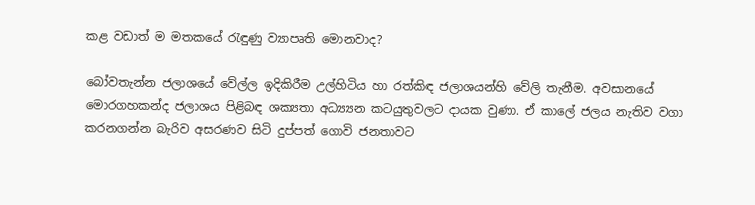කළ වඩාත් ම මතකයේ රැඳුණු ව්‍යාපෘති මොනවාද?

බෝවතැන්න ජලාශයේ වේල්ල ඉදිකිරීම උල්හිටිය හා රත්කිඳ ජලාශයන්හි වේලි තැනීම. අවසානයේ මොරගහකන්ද ජලාශය පිළිබඳ ශක්‍යතා අධ්‍ය්‍යන කටයුතුවලට දායක වුණා. ඒ කාලේ ජලය නැතිව වගා කරනගන්න බැරිව අසරණව සිටි දුප්පත් ගොවි ජනතාවට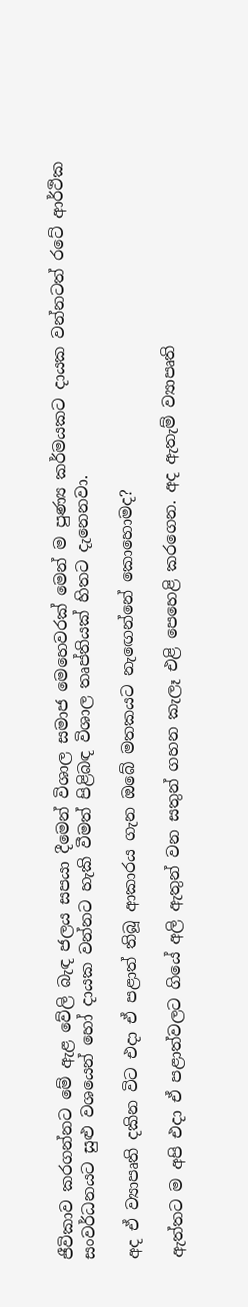ජීවිකාව කරගන්නට මේ ඇළ වේලි බැඳ ජලය සපයා දීමෙන් විශාල සමාජ මෙහෙවරක් මෙන් ම පුණ්‍ය කර්මයකට දායක වන්නටත් රටේ ආර්ථික සංවර්ධනයට සුළු වශයෙන් හෝ දායක වන්නට හැකි වීමත් පිළිබඳ විශාල තෘප්තියක් හිතට දැනෙනවා.

අද ඒ ව්‍යාපෘති දකින විට එදා ඒ පළාත් තිබූ ආකාරය ගැන ඔබේ මතකයට නැ‍ඟෙන්නේ කොහොමද?

ඇත්තට ම අපි එදා ඒ පළාත්වලට ගියේ අලි ඇතුන් වන සතුන් ගහන කැලෑ එළි පෙහෙළි කරගෙන. අද ඇතැම් ව්‍යාපෘති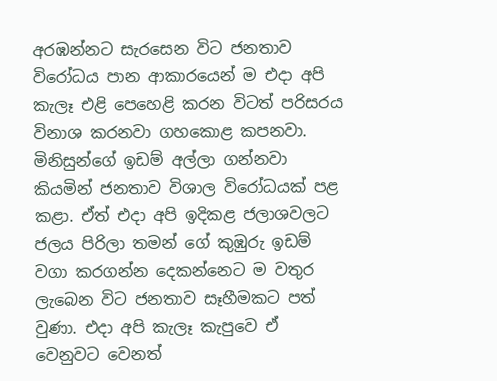අරඹන්නට සැරසෙන විට ජනතාව විරෝධය පාන ආකාරයෙන් ම එදා අපි කැලෑ එළි පෙහෙළි කරන විටත් පරිසරය විනාශ කරනවා ගහ‍කොළ කපනවා. මිනිසුන්ගේ ඉඩම් අල්ලා ගන්නවා කියමින් ජනතාව විශාල විරෝධයක් පළ කළා. ඒත් එදා අපි ඉදිකළ ජලාශවලට ජලය පිරිලා තමන් ගේ කුඹුරු ඉඩම් වගා කරගන්න දෙකන්නෙට ම වතුර ලැබෙන විට ජනතාව සෑහීමකට පත් වුණා. එදා අපි කැලෑ කැපුවෙ ඒ වෙනුවට වෙනත්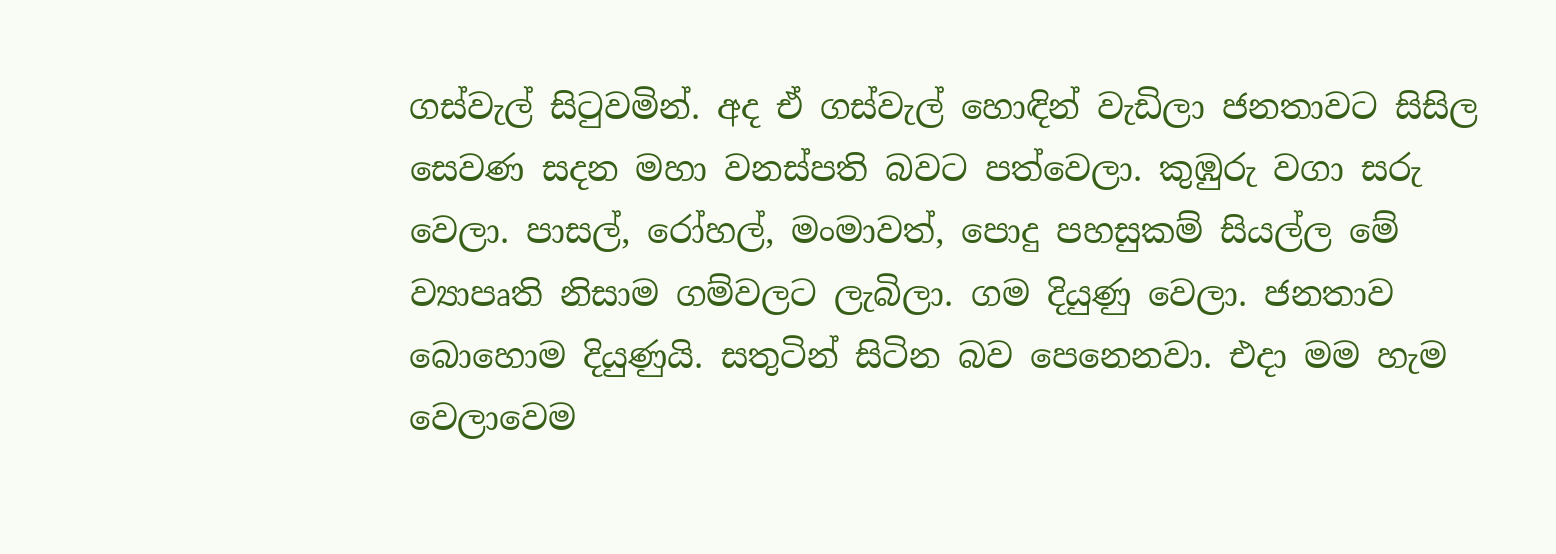ගස්වැල් සිටුවමින්. අද ඒ ගස්වැල් හොඳින් වැඩිලා ජනතාවට සිසිල සෙවණ සදන මහා වනස්පති බවට පත්වෙලා. කුඹුරු වගා සරු වෙලා. පාසල්, රෝහල්, මංමාවත්, පොදු පහසුකම් සියල්ල මේ ව්‍යාපෘති නිසාම ගම්වලට ලැබිලා. ගම දියුණු වෙලා. ජනතාව බොහොම දියුණුයි. සතුටින් සිටින බව පෙනෙනවා. එදා මම හැම වෙලාවෙම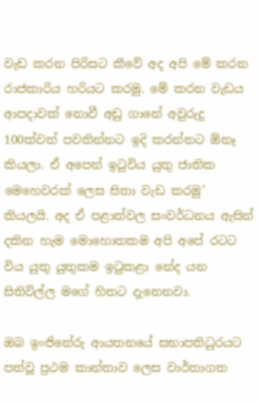වැඩ කරන පිරිසට කීවේ අද අපි මේ කරන රාජකාරිය හරියට කරමු. මේ කරන වැඩය ආපදාවක් නොවී අඩු ගානේ අවුරුදු 100ක්වත් පවතින්නට ඉදි කරන්නට ඕනෑ කියලා. ඒ අපෙන් ඉටුවිය යුතු ජාතික මෙහෙවරක් ලෙස සිතා වැඩ කරමු’ කියලයි. අද ඒ පළාත්වල සංවර්ධනය ඇසින් දකින හැම මොහොතකම අපි අපේ රටට විය යුතු යුතුකම ඉටුකළා නේද යන සිතිවිල්ල මගේ හිතට දැනෙනවා.

ඔබ ඉංජිනේරු ආයතනයේ සභාපතිධුරයට පත්වූ ප්‍රථම කාන්තාව ලෙස වාර්තාගත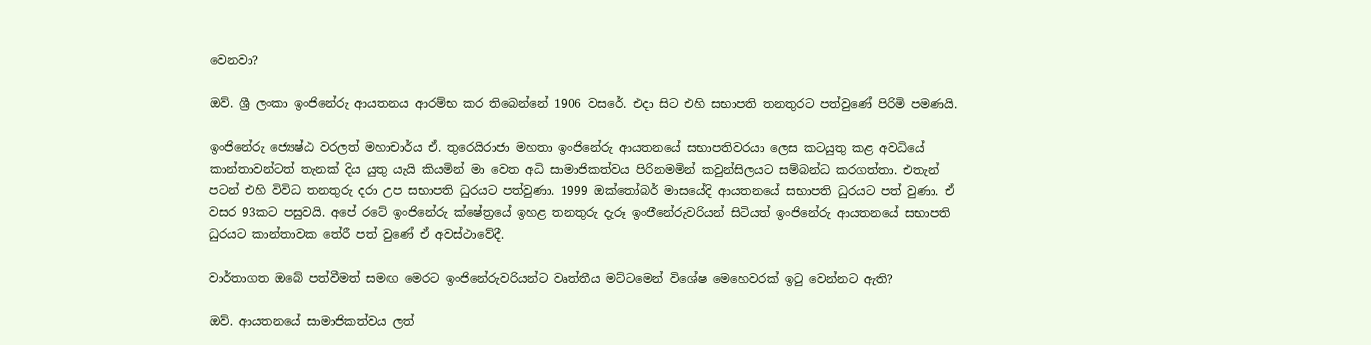වෙනවා?

ඔව්. ශ්‍රී ලංකා ඉංජිනේරු ආයතනය ආරම්භ කර තිබෙන්නේ 1906 වසරේ. එදා සිට එහි සභාපති තනතුරට පත්වුණේ පිරිමි පමණයි.

ඉංජිනේරු ජ්‍යෙෂ්ඨ වරලත් මහාචාර්ය ඒ. තුරෙයිරාජා මහතා ඉංජිනේරු ආයතනයේ සභාපතිවරයා‍ ලෙස කටයුතු කළ අවධියේ කාන්තාවන්ටත් තැනක් දිය යුතු යැයි කියමින් මා වෙත අධි සාමාජිකත්වය පිරිනමමින් කවුන්සිලයට සම්බන්ධ කරගත්තා. එතැන් පටන් එහි විවිධ තනතුරු දරා උප සභාපති ධුරයට පත්වුණා. 1999 ඔක්තෝබර් මාසයේදි ආයතනයේ සභාපති ධුරයට පත් වුණා. ඒ වසර 93කට පසුවයි. අපේ රටේ ඉංජිනේ‍රු ක්ෂේත්‍රයේ ඉහළ තනතුරු දැරූ ඉංජ‍ිනේරුවරියන් සිටියත් ඉංජිනේරු ආයතනයේ සභාපති ධුරයට කාන්තාවක තේරී පත් වුණේ ඒ අවස්ථාවේදී.

වාර්තාගත ඔබේ පත්වීමත් සමඟ මෙරට ඉංජිනේරුවරියන්ට වෘත්තීය මට්ටමෙන් විශේෂ මෙහෙවරක් ඉටු වෙන්නට ඇති?

ඔව්. ආයතනයේ සාමාජිකත්වය ලත්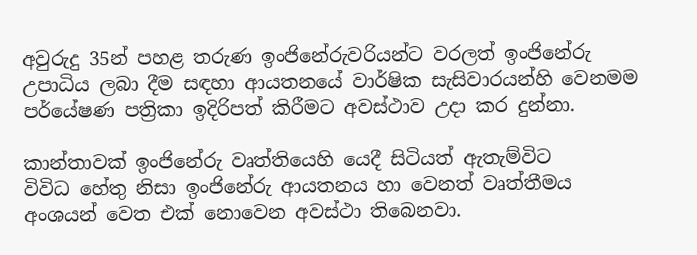අවුරුදු 35න් පහළ තරුණ ඉංජිනේරුවරියන්ට වරලත් ඉංජිනේරු උපාධිය ලබා දීම සඳහා ආයතනයේ වාර්ෂික සැසිවාරයන්හි වෙනමම පර්යේෂණ පත්‍රිකා ඉදිරිපත් කිරීමට අවස්ථාව උදා කර දුන්නා.

කාන්තාවක් ඉංජිනේරු වෘත්තියෙහි යෙදී සිටියත් ඇතැම්විට විවිධ ‍හේතු නිසා ඉංජිනේරු ආයතනය හා වෙනත් වෘත්තීමය අංශයන් වෙත එක් නොවෙන අවස්ථා තිබෙනවා.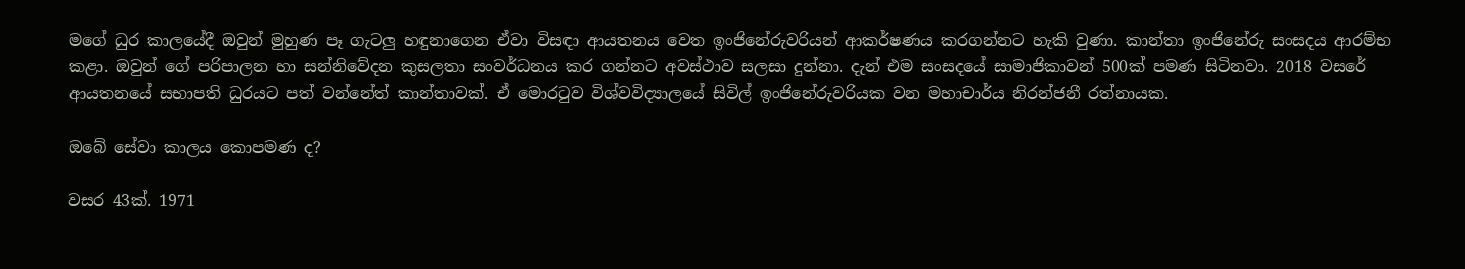මගේ ධුර කාලයේදී ඔවුන් මුහුණ පෑ ගැටලු හඳුනාගෙන ඒවා විසඳා ආයතනය වෙත ඉංජිනේරුවරියන් ආකර්ෂණය කරගන්නට හැකි වුණා. කාන්තා ඉංජිනේරු සංසදය ආරම්භ කළා. ඔවුන් ගේ පරිපාලන හා සන්නිවේදන කුසලතා සංවර්ධනය කර ගන්නට අවස්ථාව සලසා දුන්නා. දැන් එම සංසදයේ සාමාජිකාවන් 500ක් පමණ සිටිනවා. 2018 වසරේ ආයතනයේ සභාපති ධුරයට පත් වන්නේත් කාන්තාවක්. ඒ මොරටුව විශ්වවිද්‍යාලයේ සිවිල් ඉංජිනේරුවරියක වන මහාචාර්ය නිරන්ජනී රත්නායක.

ඔබේ සේවා කාලය කොපමණ ද?

වසර 43ක්. 1971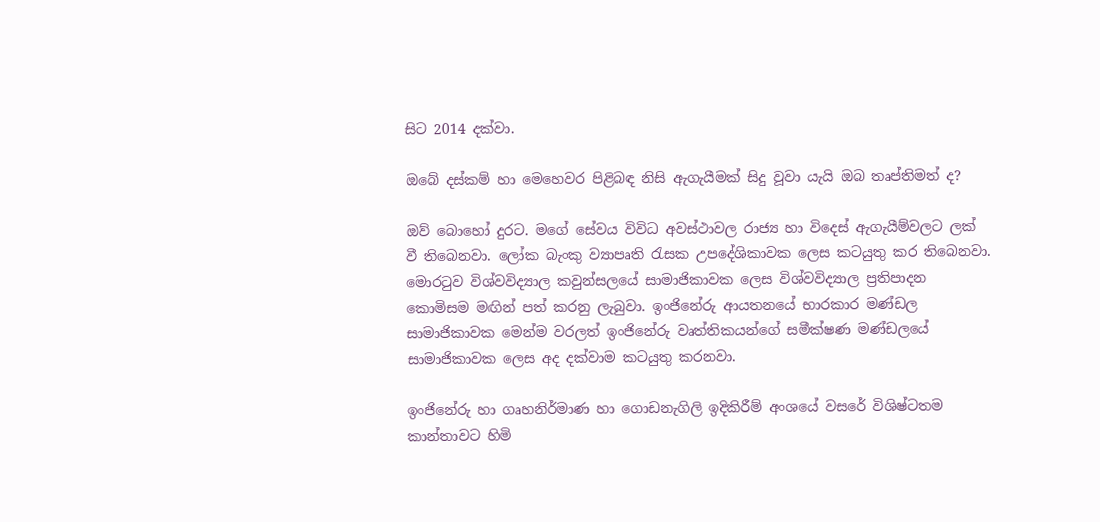සිට 2014 දක්වා.

ඔබේ දස්කම් හා මෙහෙවර පිළිබඳ නිසි ඇගැයීමක් සිදු වූවා යැයි ඔබ තෘප්තිමත් ද?

ඔව් බොහෝ දුරට. මගේ සේවය විවිධ අවස්ථාවල රාජ්‍ය හා විදෙස් ඇගැයීම්වලට ලක් වී තිබෙනවා. ලෝක බැංකු ව්‍යාපෘති රැසක උපදේශිකාවක ලෙස කටයුතු කර තිබෙනවා. මොරටුව විශ්වවිද්‍යාල කවුන්සලයේ සාමාජිකාවක ලෙස විශ්වවිද්‍යාල ප්‍රතිපාදන කොමිසම මඟින් පත් කරනු ලැබුවා. ඉංජිනේරු ආයතනයේ භාරකාර මණ්ඩල සාමාජිකාවක මෙන්ම වරලත් ඉංජිනේරු වෘත්තිකයන්ගේ සමීක්ෂණ මණ්ඩලයේ සාමාජිකාවක ලෙස අද දක්වාම කටයුතු කරනවා.

ඉංජිනේරු හා ගෘහනිර්මාණ හා ගොඩනැගිලි ඉදිකිරීම් අංශයේ වසරේ විශිෂ්ටතම කාන්තාවට හිමි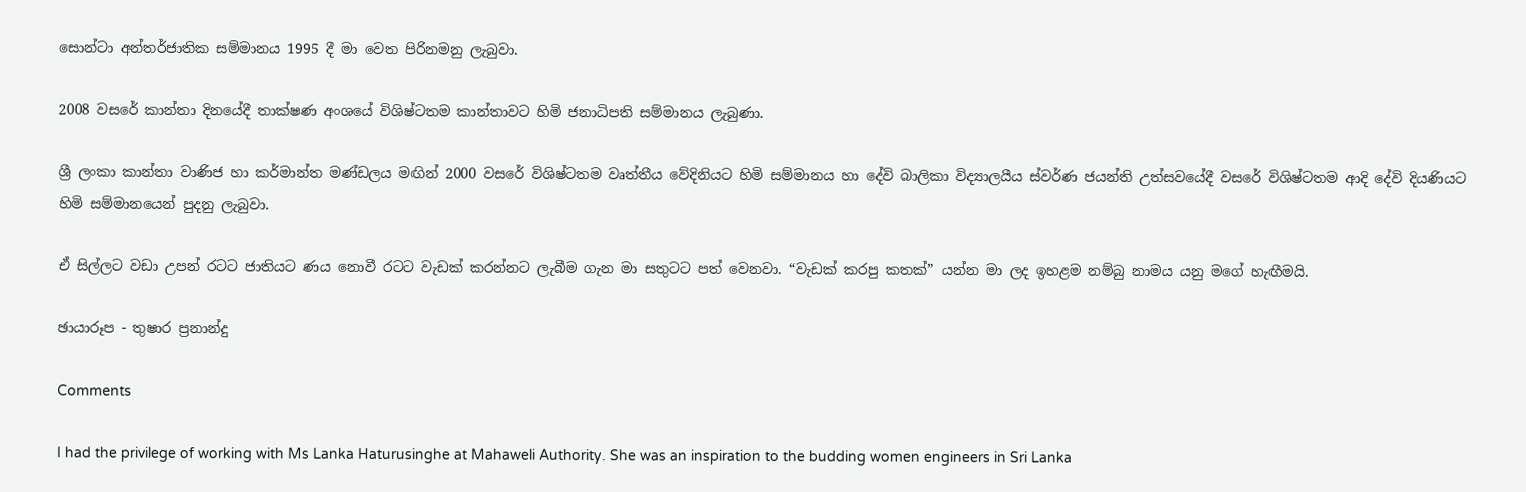සොන්ටා අන්තර්ජාතික සම්මානය 1995 දී මා වෙත පිරිනමනු ලැබුවා.

2008 වසරේ කාන්තා දිනයේදී තාක්ෂණ අංශයේ විශිෂ්ටතම කාන්තාවට හිමි ජනාධිපති සම්මානය ලැබුණා.

ශ්‍රී ලංකා කාන්තා වාණිජ හා කර්මාන්ත මණ්ඩලය මඟින් 2000 වසරේ විශිෂ්ටතම වෘත්තීය වේදිනියට හිමි සම්මානය හා දේවි බාලිකා විද්‍යාලයීය ස්වර්ණ ජයන්ති උත්සවයේදී වසරේ විශිෂ්ටතම ආදි දේවි දියණියට හිමි සම්මානයෙන් පුදනු ලැබුවා.

ඒ සිල්ලට වඩා උපන් රටට ජාතියට ණය නොවී රටට ‍වැඩක් කරන්නට ලැබීම ගැන මා සතුටට පත් වෙනවා. “වැඩක් කරපු කතක්” යන්න මා ලද ඉහළම නම්බු නාමය යනු මගේ හැඟීමයි.

ඡායාරූප - තුෂාර ප්‍රනාන්දු

Comments

I had the privilege of working with Ms Lanka Haturusinghe at Mahaweli Authority. She was an inspiration to the budding women engineers in Sri Lanka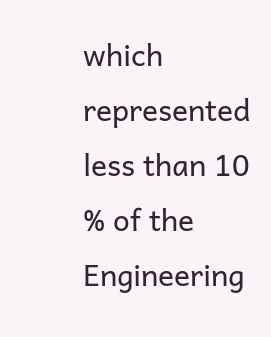which represented less than 10 % of the Engineering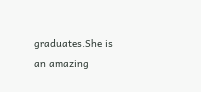graduates.She is an amazing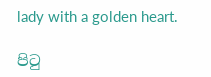lady with a golden heart.

පිටු